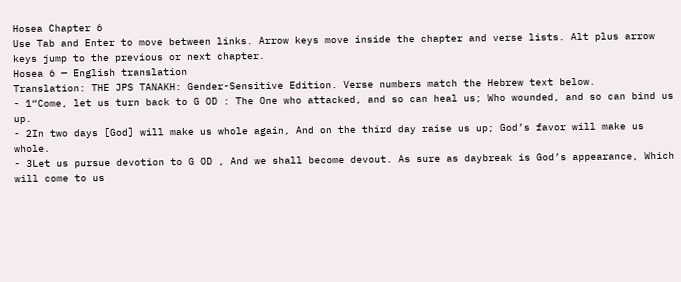Hosea Chapter 6
Use Tab and Enter to move between links. Arrow keys move inside the chapter and verse lists. Alt plus arrow keys jump to the previous or next chapter.
Hosea 6 — English translation
Translation: THE JPS TANAKH: Gender-Sensitive Edition. Verse numbers match the Hebrew text below.
- 1“Come, let us turn back to G OD : The One who attacked, and so can heal us; Who wounded, and so can bind us up.
- 2In two days [God] will make us whole again, And on the third day raise us up; God’s favor will make us whole.
- 3Let us pursue devotion to G OD , And we shall become devout. As sure as daybreak is God’s appearance, Which will come to us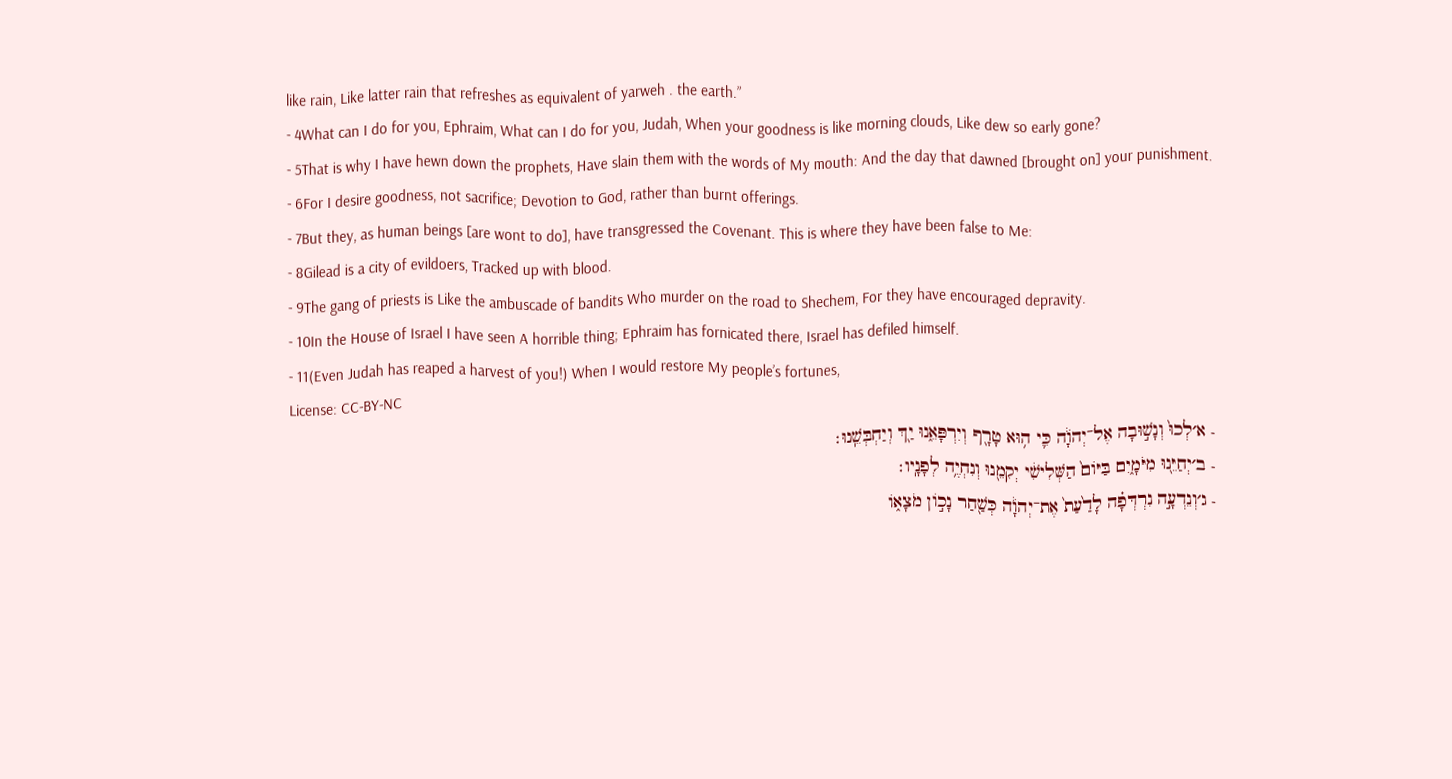like rain, Like latter rain that refreshes as equivalent of yarweh . the earth.”
- 4What can I do for you, Ephraim, What can I do for you, Judah, When your goodness is like morning clouds, Like dew so early gone?
- 5That is why I have hewn down the prophets, Have slain them with the words of My mouth: And the day that dawned [brought on] your punishment.
- 6For I desire goodness, not sacrifice; Devotion to God, rather than burnt offerings.
- 7But they, as human beings [are wont to do], have transgressed the Covenant. This is where they have been false to Me:
- 8Gilead is a city of evildoers, Tracked up with blood.
- 9The gang of priests is Like the ambuscade of bandits Who murder on the road to Shechem, For they have encouraged depravity.
- 10In the House of Israel I have seen A horrible thing; Ephraim has fornicated there, Israel has defiled himself.
- 11(Even Judah has reaped a harvest of you!) When I would restore My people’s fortunes,
License: CC-BY-NC
- א׳לְכוּ֙ וְנָשׁ֣וּבָה אֶל־יְהֹוָ֔ה כִּ֛י ה֥וּא טָרָ֖ף וְיִרְפָּאֵ֑נוּ יַ֖ךְ וְיַחְבְּשֵֽׁנוּ׃
- ב׳יְחַיֵּ֖נוּ מִיֹּמָ֑יִם בַּיּוֹם֙ הַשְּׁלִישִׁ֔י יְקִמֵ֖נוּ וְנִחְיֶ֥ה לְפָנָֽיו׃
- ג׳וְנֵדְעָ֣ה נִרְדְּפָ֗ה לָדַ֙עַת֙ אֶת־יְהֹוָ֔ה כְּשַׁ֖חַר נָכ֣וֹן מֹצָא֑וֹ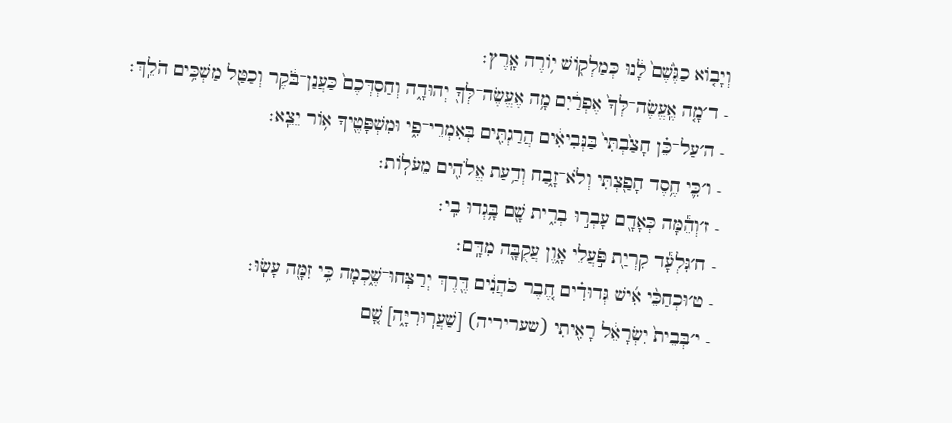וְיָב֤וֹא כַגֶּ֙שֶׁם֙ לָ֔נוּ כְּמַלְק֖וֹשׁ י֥וֹרֶה אָֽרֶץ׃
- ד׳מָ֤ה אֶֽעֱשֶׂה־לְּךָ֙ אֶפְרַ֔יִם מָ֥ה אֶעֱשֶׂה־לְּךָ֖ יְהוּדָ֑ה וְחַסְדְּכֶם֙ כַּעֲנַן־בֹּ֔קֶר וְכַטַּ֖ל מַשְׁכִּ֥ים הֹלֵֽךְ׃
- ה׳עַל־כֵּ֗ן חָצַ֙בְתִּי֙ בַּנְּבִיאִ֔ים הֲרַגְתִּ֖ים בְּאִמְרֵי־פִ֑י וּמִשְׁפָּטֶ֖יךָ א֥וֹר יֵצֵֽא׃
- ו׳כִּ֛י חֶ֥סֶד חָפַ֖צְתִּי וְלֹא־זָ֑בַח וְדַ֥עַת אֱלֹהִ֖ים מֵעֹלֽוֹת׃
- ז׳וְהֵ֕מָּה כְּאָדָ֖ם עָבְר֣וּ בְרִ֑ית שָׁ֖ם בָּ֥גְדוּ בִֽי׃
- ח׳גִּלְעָ֕ד קִרְיַ֖ת פֹּ֣עֲלֵי אָ֑וֶן עֲקֻבָּ֖ה מִדָּֽם׃
- ט׳וּכְחַכֵּ֨י אִ֜ישׁ גְּדוּדִ֗ים חֶ֚בֶר כֹּהֲנִ֔ים דֶּ֖רֶךְ יְרַצְּחוּ־שֶׁ֑כְמָה כִּ֥י זִמָּ֖ה עָשֽׂוּ׃
- י׳בְּבֵית֙ יִשְׂרָאֵ֔ל רָאִ֖יתִי (שעריריה) [שַׁעֲרֽוּרִיָּ֑ה] שָׁ֚ם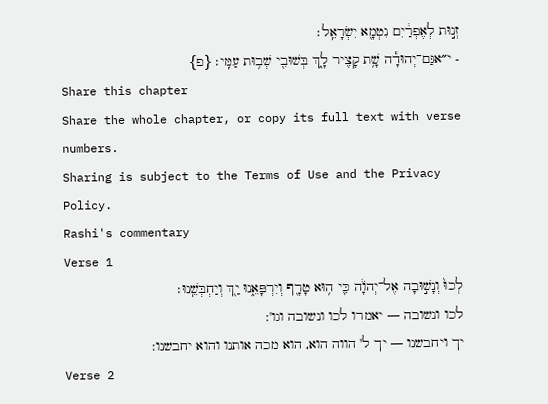זְנ֣וּת לְאֶפְרַ֔יִם נִטְמָ֖א יִשְׂרָאֵֽל׃
- י״אגַּם־יְהוּדָ֕ה שָׁ֥ת קָצִ֖יר לָ֑ךְ בְּשׁוּבִ֖י שְׁב֥וּת עַמִּֽי׃ {פ}
Share this chapter
Share the whole chapter, or copy its full text with verse numbers.
Sharing is subject to the Terms of Use and the Privacy Policy.
Rashi's commentary
Verse 1
לְכוּ֙ וְנָשׁ֣וּבָה אֶל־יְהֹוָ֔ה כִּ֛י ה֥וּא טָרָ֖ף וְיִרְפָּאֵ֑נוּ יַ֖ךְ וְיַחְבְּשֵֽׁנוּ׃
לכו ונשובה — יאמרו לכו ונשובה וגו':
יך ויחבשנו — יך ל' הווה הוא, הוא מכה אותנו והוא יחבשנו:
Verse 2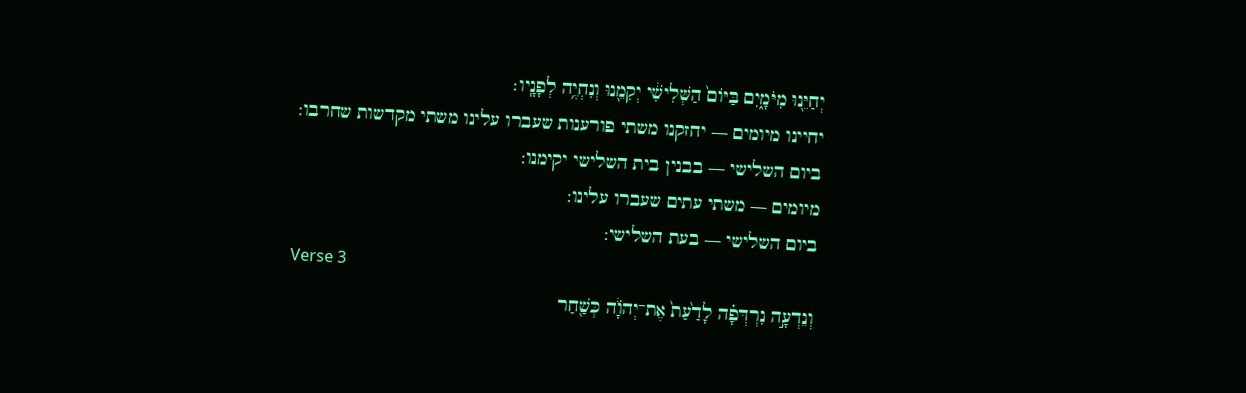יְחַיֵּ֖נוּ מִיֹּמָ֑יִם בַּיּוֹם֙ הַשְּׁלִישִׁ֔י יְקִמֵ֖נוּ וְנִחְיֶ֥ה לְפָנָֽיו׃
יחיינו מיומים — יחזקנו משתי פורענות שעברו עלינו משתי מקדשות שחרבו:
ביום השלישי — בבנין בית השלישי יקימנו:
מיומים — משתי עתים שעברו עלינו:
ביום השלישי — בעת השלישי:
Verse 3
וְנֵדְעָ֣ה נִרְדְּפָ֗ה לָדַ֙עַת֙ אֶת־יְהֹוָ֔ה כְּשַׁ֖חַר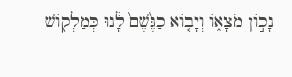נָכ֣וֹן מֹצָא֑וֹ וְיָב֤וֹא כַגֶּ֙שֶׁם֙ לָ֔נוּ כְּמַלְק֖וֹשׁ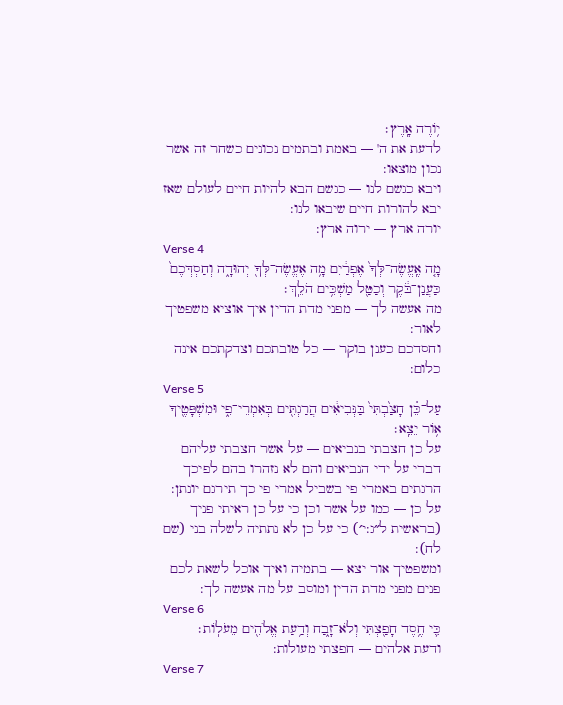י֥וֹרֶה אָֽרֶץ׃
לדעת את ה' — באמת ובתמים נכונים כשחר זה אשר נכון מוצאו:
ויבא כגשם לנו — כגשם הבא להיות חיים לעולם שאז יבא להורות חיים שיבאו לנו:
יורה ארץ — ירוה ארץ:
Verse 4
מָ֤ה אֶֽעֱשֶׂה־לְּךָ֙ אֶפְרַ֔יִם מָ֥ה אֶעֱשֶׂה־לְּךָ֖ יְהוּדָ֑ה וְחַסְדְּכֶם֙ כַּעֲנַן־בֹּ֔קֶר וְכַטַּ֖ל מַשְׁכִּ֥ים הֹלֵֽךְ׃
מה אעשה לך — מפני מדת הדין איך אוציא משפטיך לאור:
וחסדכם כענן בוקר — כל טובתכם וצדקתכם אינה כלום:
Verse 5
עַל־כֵּ֗ן חָצַ֙בְתִּי֙ בַּנְּבִיאִ֔ים הֲרַגְתִּ֖ים בְּאִמְרֵי־פִ֑י וּמִשְׁפָּטֶ֖יךָ א֥וֹר יֵצֵֽא׃
על כן חצבתי בנביאים — על אשר חצבתי עליהם דברי על ידי הנביאים והם לא נזהרו בהם לפיכך הרגתים באמרי פי בשביל אמרי פי כך תירגם יונתן:
על כן — כמו על אשר וכן כי על כן ראיתי פניך (בראשית ל״ג:י׳) כי על כן לא נתתיה לשלה בני (שם לח):
ומשפטיך אור יצא — בתמיה ואיך אוכל לשאת לכם פנים מפני מדת הדין ומוסב על מה אעשה לך:
Verse 6
כִּ֛י חֶ֥סֶד חָפַ֖צְתִּי וְלֹא־זָ֑בַח וְדַ֥עַת אֱלֹהִ֖ים מֵעֹלֽוֹת׃
ודעת אלהים — חפצתי מעולות:
Verse 7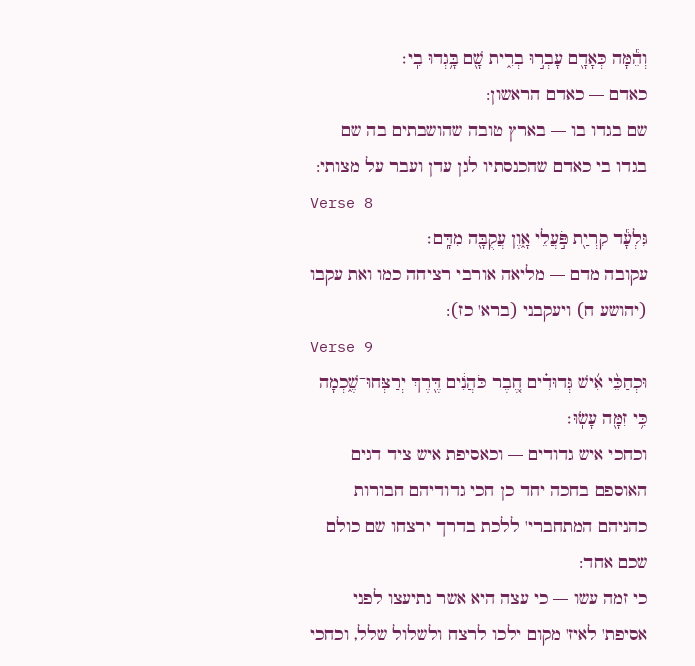וְהֵ֕מָּה כְּאָדָ֖ם עָבְר֣וּ בְרִ֑ית שָׁ֖ם בָּ֥גְדוּ בִֽי׃
כאדם — כאדם הראשון:
שם בגדו בו — בארץ טובה שהושבתים בה שם בגדו בי כאדם שהכנסתיו לגן עדן ועבר על מצותי:
Verse 8
גִּלְעָ֕ד קִרְיַ֖ת פֹּ֣עֲלֵי אָ֑וֶן עֲקֻבָּ֖ה מִדָּֽם׃
עקובה מדם — מליאה אורבי רציחה כמו ואת עקבו (יהושע ח) ויעקבני (ברא' כז):
Verse 9
וּכְחַכֵּ֨י אִ֜ישׁ גְּדוּדִ֗ים חֶ֚בֶר כֹּהֲנִ֔ים דֶּ֖רֶךְ יְרַצְּחוּ־שֶׁ֑כְמָה כִּ֥י זִמָּ֖ה עָשֽׂוּ׃
וכחכי איש גדודים — וכאסיפת איש ציד דגים האוספם בחכה יחד כן חכי גדודיהם חבורות כהניהם המתחברי' ללכת בדרך ירצחו שם כולם שכם אחד:
כי זמה עשו — כי עצה היא אשר נתיעצו לפני אסיפת' לאיז' מקום ילכו לרצח ולשלול שלל, וכחכי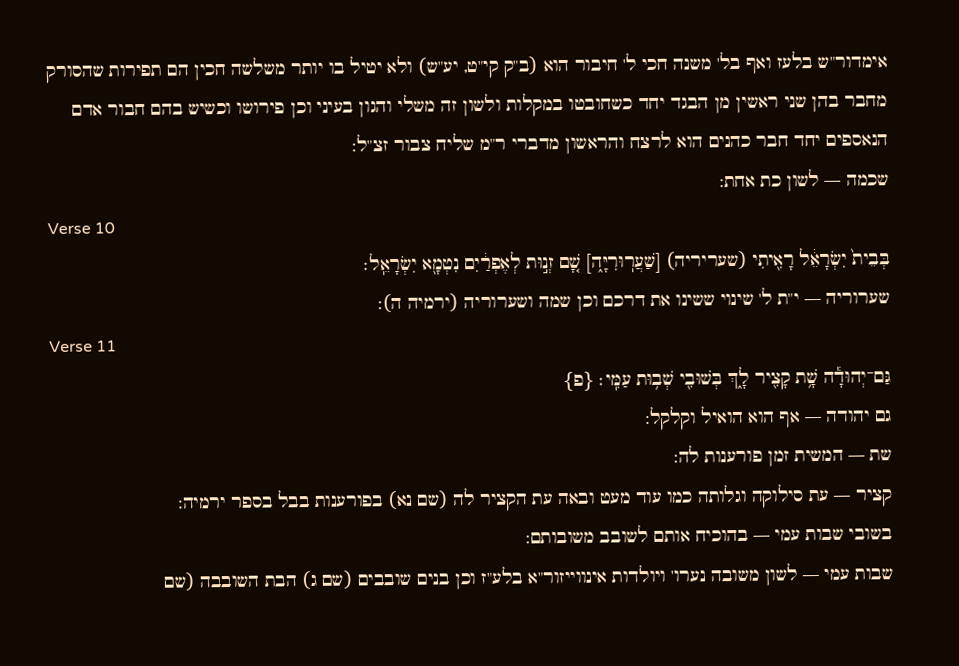אימדור"ש בלעז ואף בל' משנה חכי ל' חיבור הוא (ב"ק קי"ט, יע"ש) ולא יטיל בו יותר משלשה חכין הם תפירות שהסורק מחבר בהן שני ראשין מן הבגד יחד כשחובטו במקלות ולשון זה משלי והגון בעיני וכן פירושו וכשיש בהם חבור אדם הנאספים יחד חבר כהנים הוא לרצח והראשון מדברי ר"מ שליח צבור זצ"ל:
שכמה — לשון כת אחת:
Verse 10
בְּבֵית֙ יִשְׂרָאֵ֔ל רָאִ֖יתִי (שעריריה) [שַׁעֲרֽוּרִיָּ֑ה] שָׁ֚ם זְנ֣וּת לְאֶפְרַ֔יִם נִטְמָ֖א יִשְׂרָאֵֽל׃
שערוריה — י"ת ל' שינוי ששינו את דרכם וכן שמה ושערוריה (ירמיה ה):
Verse 11
גַּם־יְהוּדָ֕ה שָׁ֥ת קָצִ֖יר לָ֑ךְ בְּשׁוּבִ֖י שְׁב֥וּת עַמִּֽי׃ {פ}
גם יהודה — אף הוא הואיל וקלקל:
שת — המשית זמן פורענות לה:
קציר — עת סילוקה וגלותה כמו עוד מעט ובאה עת הקציר לה (שם נא) בפורענות בבל בספר ירמיה:
בשובי שבות עמי — בהוכיח אותם לשובב משובותם:
שבות עמי — לשון משובה נערו' ויולדות אינווייזור"א בלע"ז וכן בנים שובבים (שם ג) הבת השובבה (שם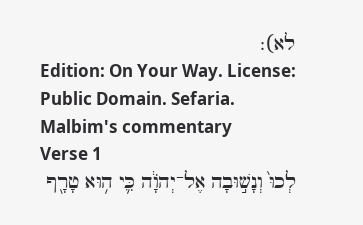לא):
Edition: On Your Way. License: Public Domain. Sefaria.
Malbim's commentary
Verse 1
לְכוּ֙ וְנָשׁ֣וּבָה אֶל־יְהֹוָ֔ה כִּ֛י ה֥וּא טָרָ֖ף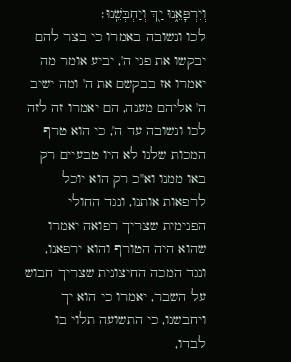וְיִרְפָּאֵ֑נוּ יַ֖ךְ וְיַחְבְּשֵֽׁנוּ׃
לכו ונשובה באמרו כי בצר להם יבקשו את פני ה', יביע אומר מה יאמרו אז בבקשם את ה' ומה ישיב ה' אליהם מענה, הם יאמרו זה לזה לכו ונשובה עד ה', כי הוא טרף המכות שלנו לא היו טבעיים רק באו ממנו וא"כ רק הוא יוכל לרפאות אותנו, ונגד החולי הפנימית שצריך רפואה יאמרו שהוא היה הטורף והוא ירפאנו, ונגד המכה החיצונית שצריך חבוש על השבר, יאמרו כי הוא יך ויחבשנו, כי התשועה תלוי בו לבדו,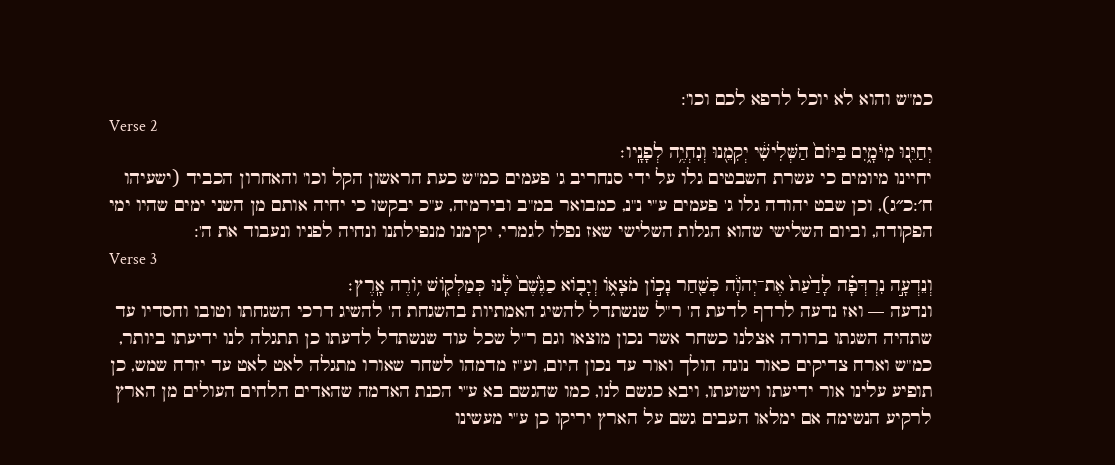כמ"ש והוא לא יוכל לרפא לכם וכו':
Verse 2
יְחַיֵּ֖נוּ מִיֹּמָ֑יִם בַּיּוֹם֙ הַשְּׁלִישִׁ֔י יְקִמֵ֖נוּ וְנִחְיֶ֥ה לְפָנָֽיו׃
יחיינו מיומים כי עשרת השבטים גלו על ידי סנחריב ג' פעמים כמ"ש כעת הראשון הקל וכו' והאחרון הכביד (ישעיהו ח׳:כ״ג), וכן שבט יהודה גלו ג' פעמים ע"י נ"נ, כמבואר במ"ב ובירמיה, ע"כ יבקשו כי יחיה אותם מן השני ימים שהיו ימי הפקודה, וביום השלישי שהוא הגלות השלישי שאז נפלו לגמרי, יקימנו מנפילתנו ונחיה לפניו ונעבוד את ה':
Verse 3
וְנֵדְעָ֣ה נִרְדְּפָ֗ה לָדַ֙עַת֙ אֶת־יְהֹוָ֔ה כְּשַׁ֖חַר נָכ֣וֹן מֹצָא֑וֹ וְיָב֤וֹא כַגֶּ֙שֶׁם֙ לָ֔נוּ כְּמַלְק֖וֹשׁ י֥וֹרֶה אָֽרֶץ׃
ונדעה — ואז נדעה לרדף לדעת ה' ר"ל שנשתדל להשיג האמתיות בהשגחת ה' להשיג דרכי השגחתו וטובו וחסדיו עד שתהיה השגתו ברורה אצלנו כשחר אשר נכון מוצאו וגם ר"ל שכל עוד שנשתדל לדעתו כן תתגלה לנו ידיעתו ביותר, כמ"ש וארח צדיקים כאור נוגה הולך ואור עד נכון היום, וע"ז מדמהו לשחר שאורו מתגלה לאט לאט עד יזרח שמש, כן תופיע עלינו אור ידיעתו וישועתו, ויבא כגשם לנו, כמו שהגשם בא ע"י הכנת האדמה שהאדים הלחים העולים מן הארץ לרקיע הנשימה אם ימלאו העבים גשם על הארץ יריקו כן ע"י מעשינו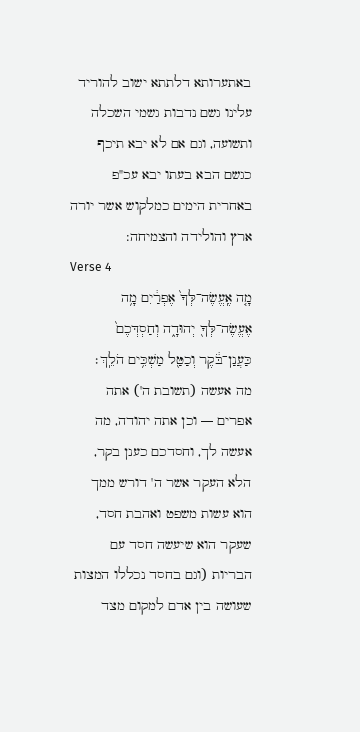באתערותא דלתתא ישוב להוריד עלינו גשם נדבות גשמי השכלה ותשועה, וגם אם לא יבא תיכף כגשם הבא בעתו יבא עכ"פ באחרית הימים כמלקוש אשר יורה ארץ והולידה והצמיחה:
Verse 4
מָ֤ה אֶֽעֱשֶׂה־לְּךָ֙ אֶפְרַ֔יִם מָ֥ה אֶעֱשֶׂה־לְּךָ֖ יְהוּדָ֑ה וְחַסְדְּכֶם֙ כַּעֲנַן־בֹּ֔קֶר וְכַטַּ֖ל מַשְׁכִּ֥ים הֹלֵֽךְ׃
מה אעשה (תשובת ה') אתה אפרים — וכן אתה יהודה, מה אעשה לך, וחסדכם כענן בקר, הלא העקר אשר ה' דורש ממך הוא עשות משפט ואהבת חסד, שעקר הוא שיעשה חסד עם הבריות (וגם בחסד נכללו המצות שעושה בין אדם למקום מצד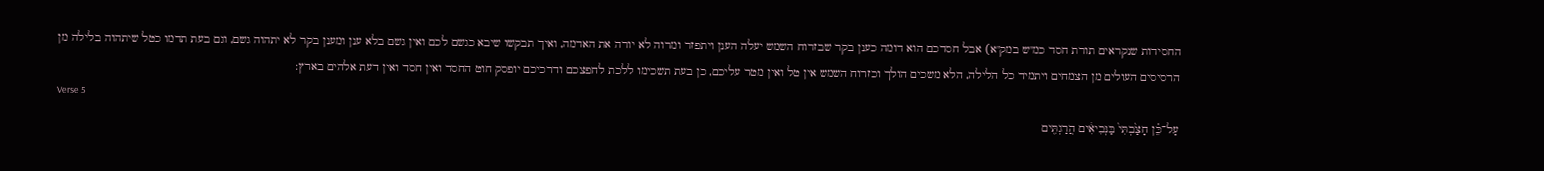החסידות שנקראים תורת חסד כמ"ש במק"א) אבל חסדכם הוא דומה כענן בקר שבזרוח השמש יעלה הענן ויתפזר ומרוה לא יורה את האדמה, ואיך תבקשו שיבא כגשם לכם ואין גשם בלא ענן ומענן בקר לא יתהוה גשם, וגם בעת תדמו כטל שיתהוה בלילה מן הרסיסים העולים מן הצמחים ויתמיד כל הלילה, הלא משכים הולך וכזרוח השמש אין טל ואין מטר עליכם, כן בעת תשכימו ללכת לחפצכם ודרכיכם יופסק חוט החסד ואין חסד ואין דעת אלהים בארץ:
Verse 5
עַל־כֵּ֗ן חָצַ֙בְתִּי֙ בַּנְּבִיאִ֔ים הֲרַגְתִּ֖ים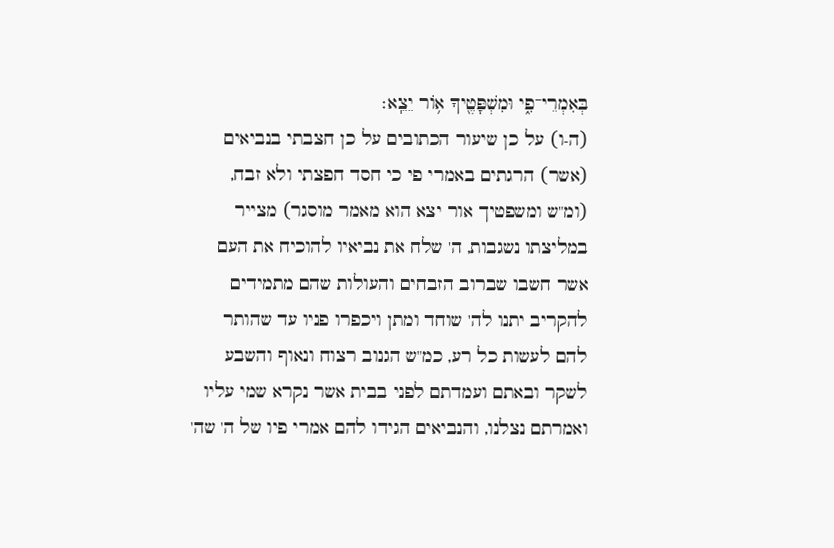בְּאִמְרֵי־פִ֑י וּמִשְׁפָּטֶ֖יךָ א֥וֹר יֵצֵֽא׃
(ה-ו) על כן שיעור הכתובים על כן חצבתי בנביאים (אשר) הרגתים באמרי פי כי חסד חפצתי ולא זבח, (ומ"ש ומשפטיך אור יצא הוא מאמר מוסגר) מצייר במליצתו נשגבות, ה' שלח את נביאיו להוכיח את העם אשר חשבו שברוב הזבחים והעולות שהם מתמידים להקריב יתנו לה' שוחד ומתן ויכפרו פניו עד שהותר להם לעשות כל רע, כמ"ש הגנוב רצוח ונאוף והשבע לשקר ובאתם ועמדתם לפני בבית אשר נקרא שמי עליו ואמרתם נצלנו, והנביאים הגידו להם אמרי פיו של ה' שה'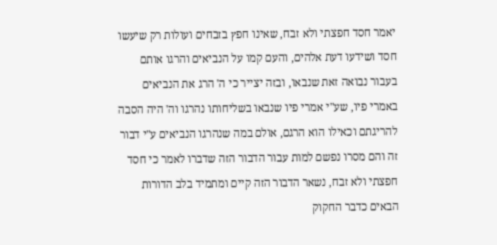יאמר חסד חפצתי ולא זבח, שאינו חפץ בזבחים ועולות רק שיעשו חסד ושידעו דעת אלהים, והעם קמו על הנביאים והרגו אותם בעבור נבואה זאת שנבאו, ובזה יצייר כי ה' הרג את הנביאים באמרי פיו, שע"י אמרי פיו שנבאו בשליחותו נהרגו וה' היה הסבה להריגתם וכאילו הוא הרגם, אולם במה שנהרגו הנביאים ע"י דבור זה והם מסרו נפשם למות עבור הדבור הזה שדברו לאמר כי חסד חפצתי ולא זבח, נשאר הדבור הזה קיים ומתמיד בלב הדורות הבאים כדבר החקוק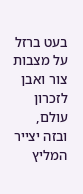בעט ברזל על מצבות צור ואבן לזכרון עולם, ובזה יצייר המליץ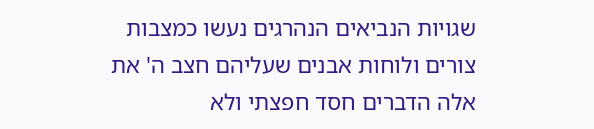שגויות הנביאים הנהרגים נעשו כמצבות צורים ולוחות אבנים שעליהם חצב ה' את אלה הדברים חסד חפצתי ולא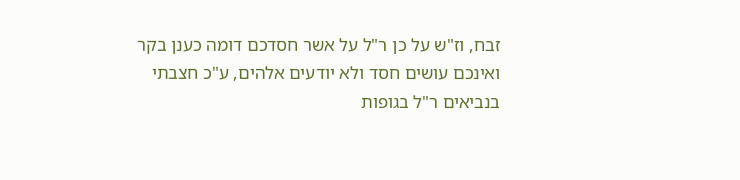זבח, וז"ש על כן ר"ל על אשר חסדכם דומה כענן בקר ואינכם עושים חסד ולא יודעים אלהים, ע"כ חצבתי בנביאים ר"ל בגופות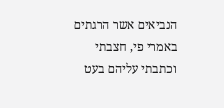הנביאים אשר הרגתים באמרי פי, חצבתי וכתבתי עליהם בעט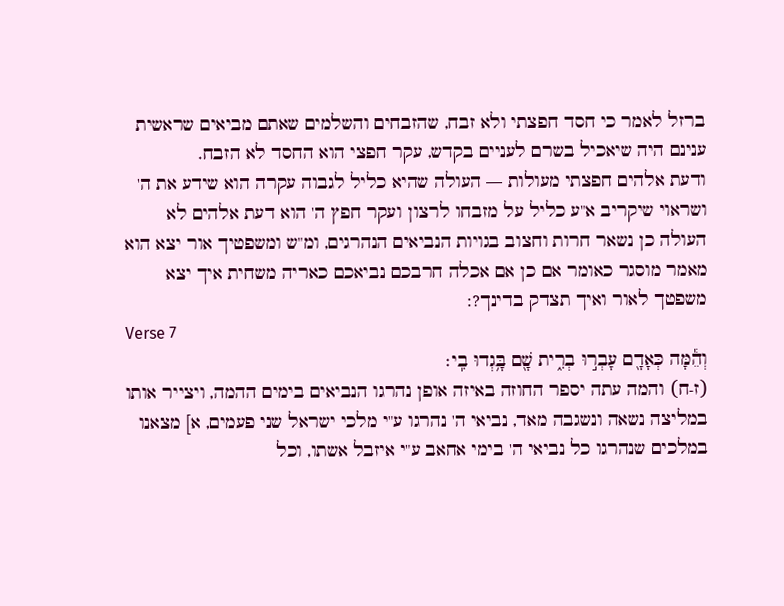ברזל לאמר כי חסד חפצתי ולא זבח, שהזבחים והשלמים שאתם מביאים שראשית ענינם היה שיאכיל בשרם לעניים בקדש, עקר חפצי הוא החסד לא הזבח.
ודעת אלהים חפצתי מעולות — העולה שהיא כליל לגבוה עקרה הוא שידע את ה' ושראוי שיקריב א"ע כליל על מזבחו לרצון ועקר חפץ ה' הוא דעת אלהים לא העולה כן נשאר חרות וחצוב בגויות הנביאים הנהרגים, ומ"ש ומשפטיך אור יצא הוא מאמר מוסגר כאומר אם כן אם אכלה חרבכם נביאכם כאריה משחית איך יצא משפטך לאור ואיך תצדק בדינך?:
Verse 7
וְהֵ֕מָּה כְּאָדָ֖ם עָבְר֣וּ בְרִ֑ית שָׁ֖ם בָּ֥גְדוּ בִֽי׃
(ז-ח) והמה עתה יספר החוזה באיזה אופן נהרגו הנביאים בימים ההמה, ויצייר אותו במליצה נשאה ונשגבה מאד, נביאי ה' נהרגו ע"י מלכי ישראל שני פעמים, א] מצאנו במלכים שנהרגו כל נביאי ה' בימי אחאב ע"י איזבל אשתו, וכל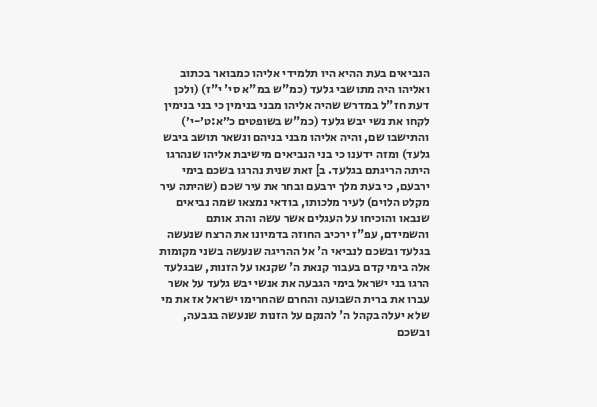הנביאים בעת ההיא היו תלמידי אליהו כמבואר בכתוב ואליהו היה מתושבי גלעד (כמ"ש במ"א סי' י"ז) (ולכן דעת חז"ל במדרש שהיה אליהו מבני בנימין כי בני בנימין לקחו את נשי יבש גלעד (כמ"ש בשופטים כ״א:ט׳-י׳) והתישבו שם, והיה אליהו מבני בניהם ונשאר תושב ביבש גלעד) ומזה ידענו כי בני הנביאים מישיבת אליהו שנהרגו היתה הריגתם בגלעד. ב] זאת שנית נהרגו בשכם בימי ירבעם, כי בעת מלך ירבעם ובחר את עיר שכם (שהיתה עיר מקלט הלוים) לעיר מלכותו, בודאי נמצאו שמה נביאים שנבאו והוכיחו על העגלים אשר עשה והרג אותם והשמידם, עפ"ז ירכיב החוזה בדמיונו את הרצח שנעשה בגלעד ובשכם לנביאי ה' אל ההריגה שנעשה בשני מקומות אלה בימי קדם בעבור קנאת ה' שקנאו על הזנות, שבגלעד הרגו בני ישראל בימי הגבעה את אנשי יבש גלעד על אשר עברו את ברית השבועה והחרם שהחרימו ישראל אז את מי שלא יעלה בקהל ה' להנקם על הזנות שנעשה בגבעה, ובשכם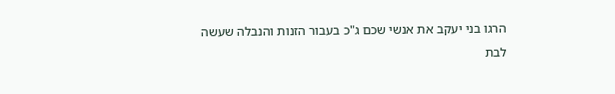הרגו בני יעקב את אנשי שכם ג"כ בעבור הזנות והנבלה שעשה לבת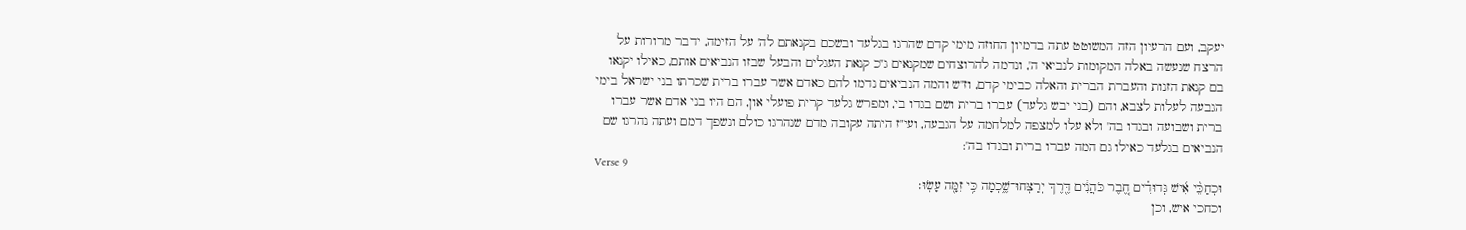יעקב, ועם הרעיון הזה המשוטט עתה בדמיון החוזה מימי קדם שהרגו בגלעד ובשכם בקנאתם לה' על הזימה, ידבר מרורות על הרצח שנעשה באלה המקומות לנביאי ה', ונדמה להרוצחים שמקנאים ג"כ קנאת העגלים והבעל שבזו הנביאים אותם, כאילו יקנאו בם קנאת הזנות והעברת הברית והאלה כבימי קדם, וז"ש והמה הנביאים נדמו להם כאדם אשר עברו ברית שכרתו בני ישראל בימי הגבעה לעלות לצבא, והם (בני יבש גלעד) עברו ברית ושם בגדו בי, ומפרש גלעד קרית פועלי און, הם היו בני אדם אשר עברו ברית ושבועה ובגדו בה' ולא עלו למצפה למלחמה על הגבעה, ועי"ז היתה עקובה מדם שנהרגו כולם ונשפך דמם ועתה נהרגו שם הנביאים בגלעד כאילו גם המה עברו ברית ובגדו בה':
Verse 9
וּכְחַכֵּ֨י אִ֜ישׁ גְּדוּדִ֗ים חֶ֚בֶר כֹּהֲנִ֔ים דֶּ֖רֶךְ יְרַצְּחוּ־שֶׁ֑כְמָה כִּ֥י זִמָּ֖ה עָשֽׂוּ׃
וכחכי איש, וכן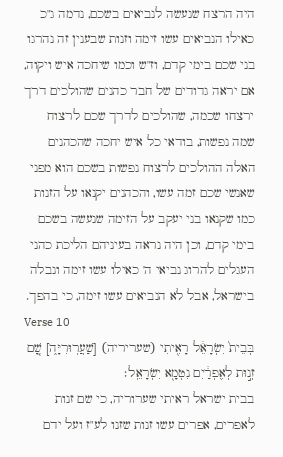היה הרצח שנעשה לנביאים בשכם, נדמה ג"כ כאילו הנביאים עשו זימה וזנות שבענין זה נהרגו בני שכם בימי קדם, וז"ש וכמו שיחכה איש ויקוה, אם יראה גדודים של חבר כהנים שהולכים דרך ירצחו שכמה, שהולכים לדרך שכם לרצוח שמה נפשות, בודאי כל איש יחכה שהכהנים האלה ההולכים לרצוח נפשות בשכם הוא מפני שאנשי שכם זמה עשו, והכהנים יקנאו על הזנות כמו שקנאו בני יעקב על הזימה שנעשה בשכם בימי קדם, וכן היה נראה בעיניהם הליכת כהני העגלים להרוג נביאי ה' כאילו עשו זימה ונבלה בישראל, אבל לא הנביאים עשו זימה, כי בהפך.
Verse 10
בְּבֵית֙ יִשְׂרָאֵ֔ל רָאִ֖יתִי (שעריריה) [שַׁעֲרֽוּרִיָּ֑ה] שָׁ֚ם זְנ֣וּת לְאֶפְרַ֔יִם נִטְמָ֖א יִשְׂרָאֵֽל׃
בבית ישראל ראיתי שערוריה, כי שם זנות לאפרים, אפרים עשו זנות שזנו לע"ז ועל ידם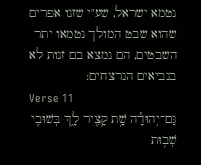נטמא ישראל, שע"י שזנו אפרים שהוא שבט המולך נטמאו יתר השבטים, הם נמצא בם זנות לא בנביאים הנרצחים:
Verse 11
גַּם־יְהוּדָ֕ה שָׁ֥ת קָצִ֖יר לָ֑ךְ בְּשׁוּבִ֖י שְׁב֥וּת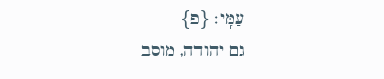עַמִּֽי׃ {פ}
גם יהודה, מוסב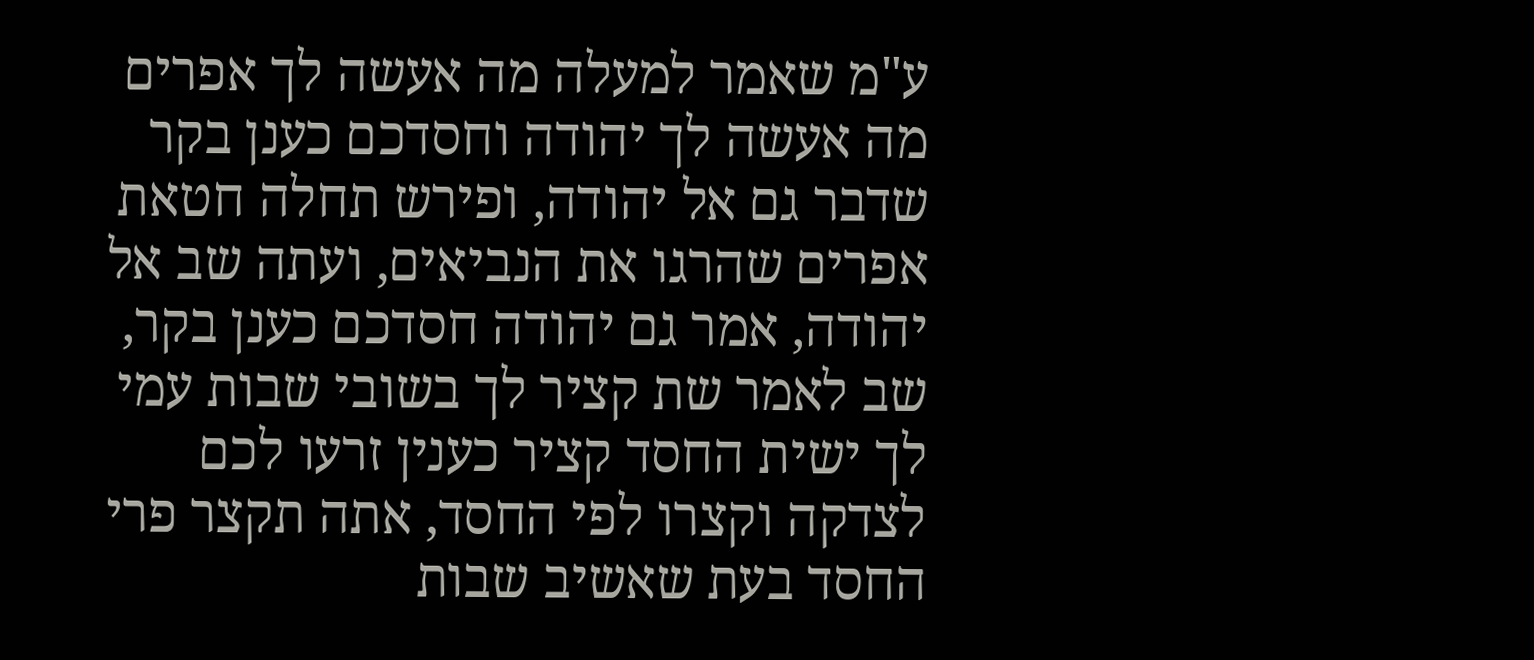ע"מ שאמר למעלה מה אעשה לך אפרים מה אעשה לך יהודה וחסדכם כענן בקר שדבר גם אל יהודה, ופירש תחלה חטאת אפרים שהרגו את הנביאים, ועתה שב אל יהודה, אמר גם יהודה חסדכם כענן בקר, שב לאמר שת קציר לך בשובי שבות עמי לך ישית החסד קציר כענין זרעו לכם לצדקה וקצרו לפי החסד, אתה תקצר פרי החסד בעת שאשיב שבות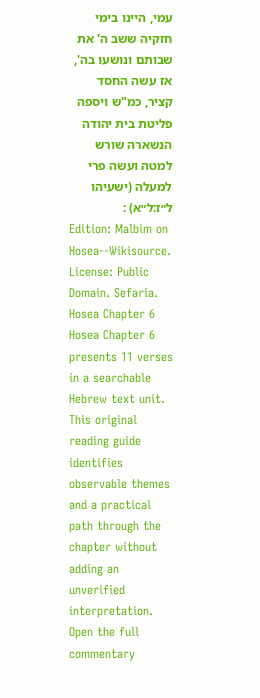עמי, היינו בימי חזקיה ששב ה' את שבותם ונושעו בה', אז עשה החסד קציר, כמ"ש ויספה פליטת בית יהודה הנשארה שורש למטה ועשה פרי למעלה (ישעיהו ל״ז:ל״א) :
Edition: Malbim on Hosea--Wikisource. License: Public Domain. Sefaria.
Hosea Chapter 6
Hosea Chapter 6 presents 11 verses in a searchable Hebrew text unit. This original reading guide identifies observable themes and a practical path through the chapter without adding an unverified interpretation.
Open the full commentary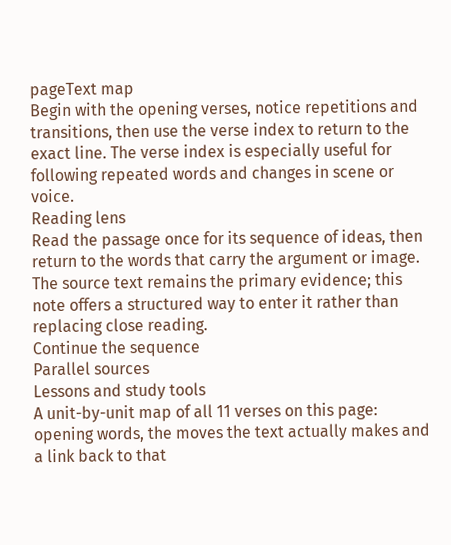pageText map
Begin with the opening verses, notice repetitions and transitions, then use the verse index to return to the exact line. The verse index is especially useful for following repeated words and changes in scene or voice.
Reading lens
Read the passage once for its sequence of ideas, then return to the words that carry the argument or image. The source text remains the primary evidence; this note offers a structured way to enter it rather than replacing close reading.
Continue the sequence
Parallel sources
Lessons and study tools
A unit-by-unit map of all 11 verses on this page: opening words, the moves the text actually makes and a link back to that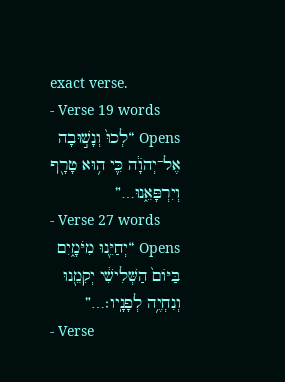exact verse.
- Verse 19 words
Opens “לְכוּ֙ וְנָשׁ֣וּבָה אֶל־יְהֹוָ֔ה כִּ֛י ה֥וּא טָרָ֖ף וְיִרְפָּאֵ֑נוּ…”
- Verse 27 words
Opens “יְחַיֵּ֖נוּ מִיֹּמָ֑יִם בַּיּוֹם֙ הַשְּׁלִישִׁ֔י יְקִמֵ֖נוּ וְנִחְיֶ֥ה לְפָנָֽיו׃…”
- Verse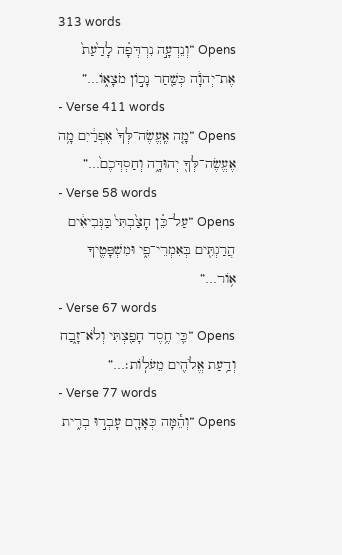313 words
Opens “וְנֵדְעָ֣ה נִרְדְּפָ֗ה לָדַ֙עַת֙ אֶת־יְהֹוָ֔ה כְּשַׁ֖חַר נָכ֣וֹן מֹצָא֑וֹ…”
- Verse 411 words
Opens “מָ֤ה אֶֽעֱשֶׂה־לְּךָ֙ אֶפְרַ֔יִם מָ֥ה אֶעֱשֶׂה־לְּךָ֖ יְהוּדָ֑ה וְחַסְדְּכֶם֙…”
- Verse 58 words
Opens “עַל־כֵּ֗ן חָצַ֙בְתִּי֙ בַּנְּבִיאִ֔ים הֲרַגְתִּ֖ים בְּאִמְרֵי־פִ֑י וּמִשְׁפָּטֶ֖יךָ א֥וֹר…”
- Verse 67 words
Opens “כִּ֛י חֶ֥סֶד חָפַ֖צְתִּי וְלֹא־זָ֑בַח וְדַ֥עַת אֱלֹהִ֖ים מֵעֹלֽוֹת׃…”
- Verse 77 words
Opens “וְהֵ֕מָּה כְּאָדָ֖ם עָבְר֣וּ בְרִ֑ית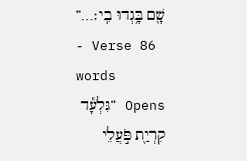שָׁ֖ם בָּ֥גְדוּ בִֽי׃…”
- Verse 86 words
Opens “גִּלְעָ֕ד קִרְיַ֖ת פֹּ֣עֲלֵי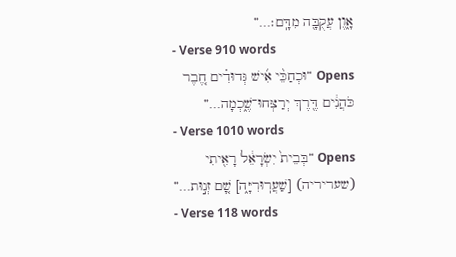אָ֑וֶן עֲקֻבָּ֖ה מִדָּֽם׃…”
- Verse 910 words
Opens “וּכְחַכֵּ֨י אִ֜ישׁ גְּדוּדִ֗ים חֶ֚בֶר כֹּהֲנִ֔ים דֶּ֖רֶךְ יְרַצְּחוּ־שֶׁ֑כְמָה…”
- Verse 1010 words
Opens “בְּבֵית֙ יִשְׂרָאֵ֔ל רָאִ֖יתִי (שעריריה) [שַׁעֲרֽוּרִיָּ֑ה] שָׁ֚ם זְנ֣וּת…”
- Verse 118 words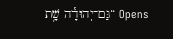Opens “גַּם־יְהוּדָ֕ה שָׁ֥ת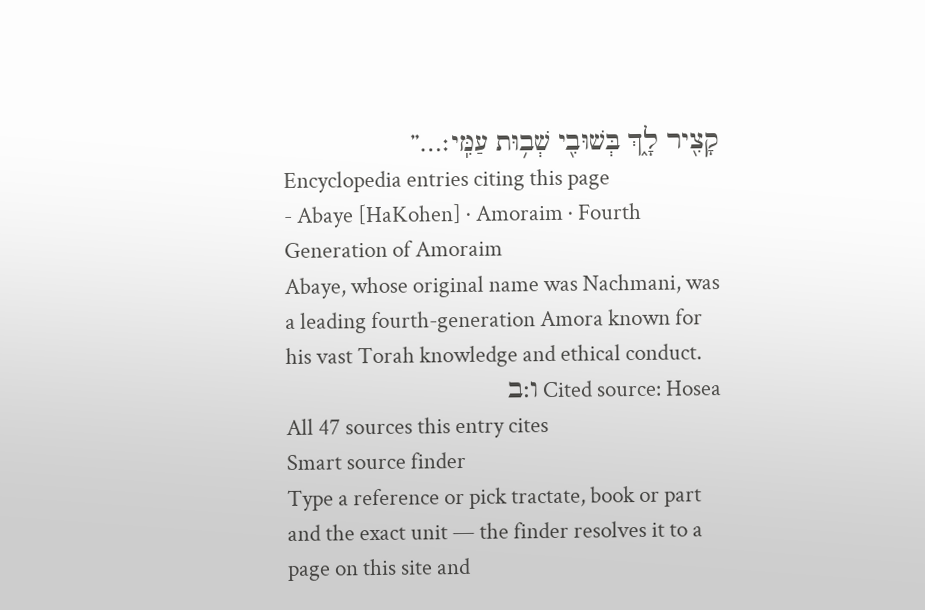קָצִ֖יר לָ֑ךְ בְּשׁוּבִ֖י שְׁב֥וּת עַמִּֽי׃…”
Encyclopedia entries citing this page
- Abaye [HaKohen] · Amoraim · Fourth Generation of Amoraim
Abaye, whose original name was Nachmani, was a leading fourth-generation Amora known for his vast Torah knowledge and ethical conduct.
Cited source: Hosea ו:ב
All 47 sources this entry cites
Smart source finder
Type a reference or pick tractate, book or part and the exact unit — the finder resolves it to a page on this site and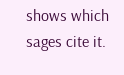shows which sages cite it.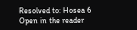Resolved to: Hosea 6
Open in the reader